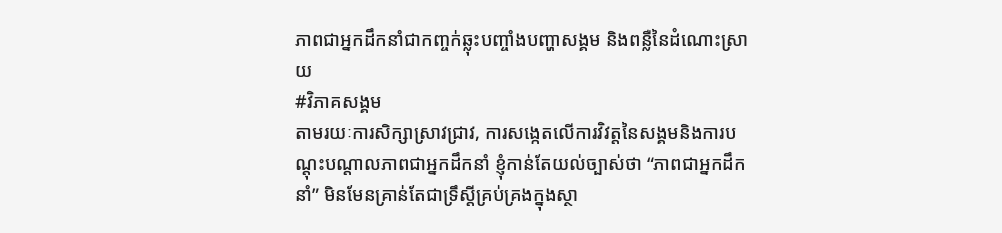ភាពជាអ្នកដឹកនាំជាកញ្ចក់ឆ្លុះបញ្ចាំងបញ្ហាសង្គម និងពន្លឺនៃដំណោះស្រាយ
#វិភាគសង្គម
តាមរយៈការសិក្សាស្រាវជ្រាវ, ការសង្កេតលើការវិវត្តនៃសង្គមនិងការបណ្តុះបណ្តាលភាពជាអ្នកដឹកនាំ ខ្ញុំកាន់តែយល់ច្បាស់ថា “ភាពជាអ្នកដឹកនាំ” មិនមែនគ្រាន់តែជាទ្រឹស្តីគ្រប់គ្រងក្នុងស្ថា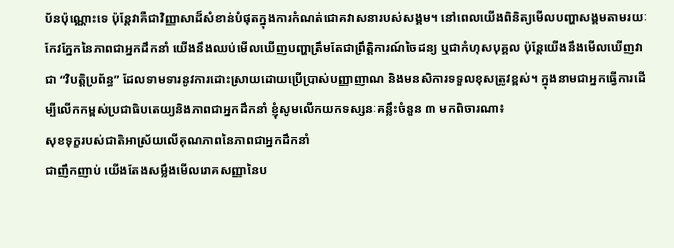ប័នប៉ុណ្ណោះទេ ប៉ុន្តែវាគឺជាវិញ្ញាសាដ៏សំខាន់បំផុតក្នុងការកំណត់ជោគវាសនារបស់សង្គម។ នៅពេលយើងពិនិត្យមើលបញ្ហាសង្គមតាមរយៈកែវភ្នែកនៃភាពជាអ្នកដឹកនាំ យើងនឹងឈប់មើលឃើញបញ្ហាត្រឹមតែជាព្រឹត្តិការណ៍ចៃដន្យ ឬជាកំហុសបុគ្គល ប៉ុន្តែយើងនឹងមើលឃើញវាជា “វិបត្តិប្រព័ន្ធ” ដែលទាមទារនូវការដោះស្រាយដោយប្រើប្រាស់បញ្ញាញាណ និងមនសិការទទួលខុសត្រូវខ្ពស់។ ក្នុងនាមជាអ្នកធ្វើការដើម្បីលើកកម្ពស់ប្រជាធិបតេយ្យនិងភាពជាអ្នកដឹកនាំ ខ្ញុំសូមលើកយកទស្សនៈគន្លឹះចំនួន ៣ មកពិចារណា៖
សុខទុក្ខរបស់ជាតិអាស្រ័យលើគុណភាពនៃភាពជាអ្នកដឹកនាំ
ជាញឹកញាប់ យើងតែងសម្លឹងមើលរោគសញ្ញានៃប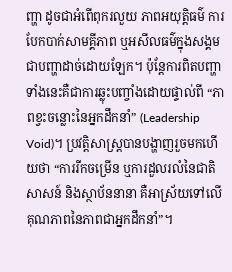ញ្ហា ដូចជាអំពើពុករលួយ ភាពអយុត្តិធម៌ ការបែកបាក់សាមគ្គីភាព ឬអសីលធម៌ក្នុងសង្គម ជាបញ្ហាដាច់ដោយឡែក។ ប៉ុន្តែការពិតបញ្ហាទាំងនេះគឺជាការឆ្លុះបញ្ចាំងដោយផ្ទាល់ពី “ភាពខ្វះចន្លោះនៃអ្នកដឹកនាំ” (Leadership Void)។ ប្រវត្តិសាស្ត្របានបង្ហាញរួចមកហើយថា “ការរីកចម្រើន ឬការដួលរលំនៃជាតិសាសន៍ និងស្ថាប័ននានា គឺអាស្រ័យទៅលើគុណភាពនៃភាពជាអ្នកដឹកនាំ”។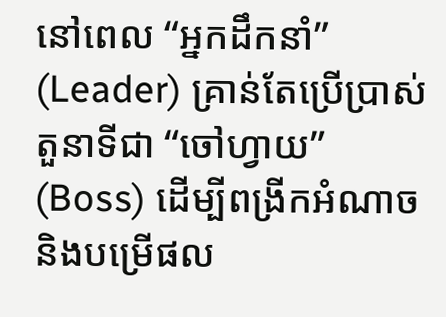នៅពេល “អ្នកដឹកនាំ” (Leader) គ្រាន់តែប្រើប្រាស់តួនាទីជា “ចៅហ្វាយ” (Boss) ដើម្បីពង្រីកអំណាច និងបម្រើផល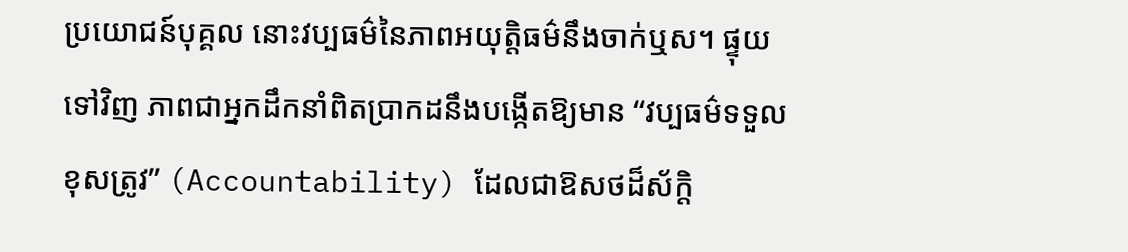ប្រយោជន៍បុគ្គល នោះវប្បធម៌នៃភាពអយុត្តិធម៌នឹងចាក់ឬស។ ផ្ទុយទៅវិញ ភាពជាអ្នកដឹកនាំពិតប្រាកដនឹងបង្កើតឱ្យមាន “វប្បធម៌ទទួលខុសត្រូវ” (Accountability) ដែលជាឱសថដ៏ស័ក្តិ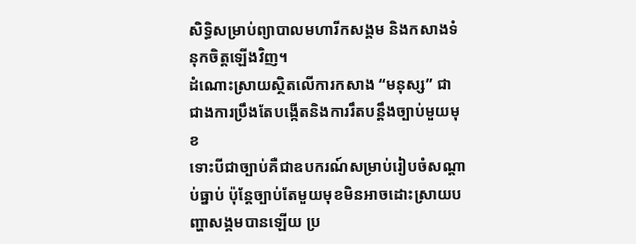សិទ្ធិសម្រាប់ព្យាបាលមហារីកសង្គម និងកសាងទំនុកចិត្តឡើងវិញ។
ដំណោះស្រាយស្ថិតលើការកសាង “មនុស្ស” ជាជាងការប្រឹងតែបង្កើតនិងការរឹតបន្តឹងច្បាប់មួយមុខ
ទោះបីជាច្បាប់គឺជាឧបករណ៍សម្រាប់រៀបចំសណ្តាប់ធ្នាប់ ប៉ុន្តែច្បាប់តែមួយមុខមិនអាចដោះស្រាយបញ្ហាសង្គមបានឡើយ ប្រ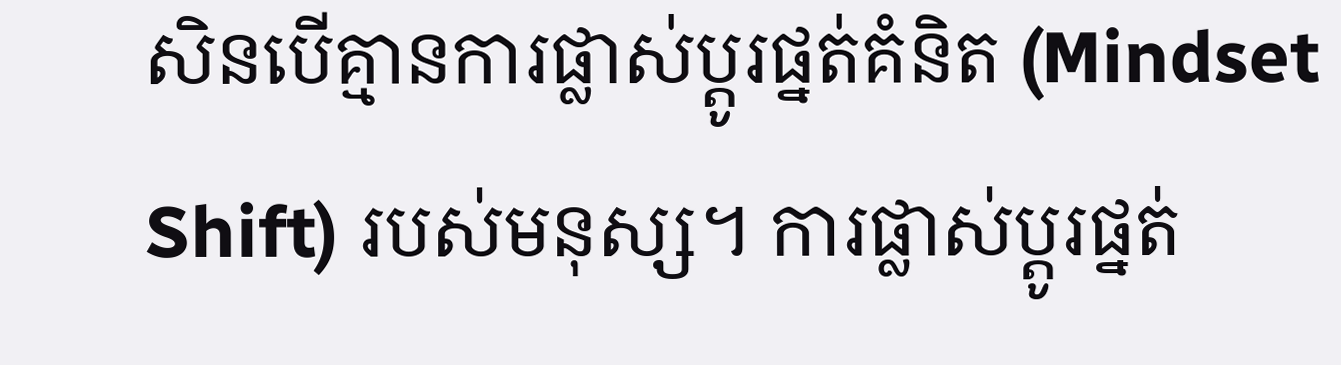សិនបើគ្មានការផ្លាស់ប្តូរផ្នត់គំនិត (Mindset Shift) របស់មនុស្ស។ ការផ្លាស់ប្តូរផ្នត់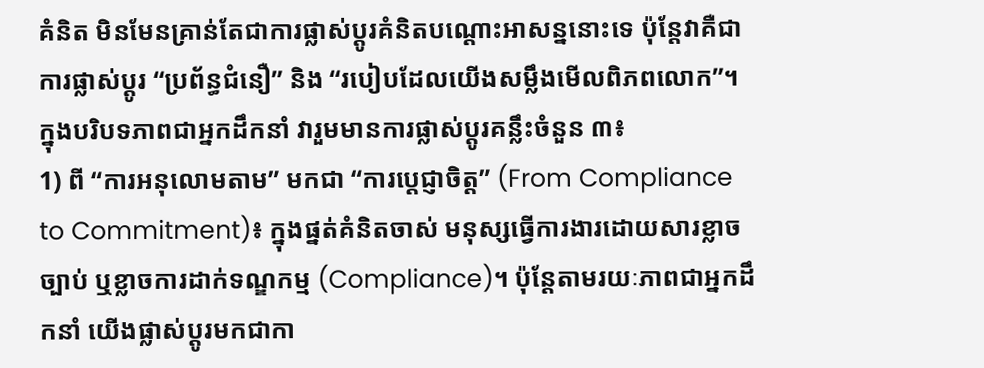គំនិត មិនមែនគ្រាន់តែជាការផ្លាស់ប្តូរគំនិតបណ្តោះអាសន្ននោះទេ ប៉ុន្តែវាគឺជាការផ្លាស់ប្តូរ “ប្រព័ន្ធជំនឿ” និង “របៀបដែលយើងសម្លឹងមើលពិភពលោក”។ ក្នុងបរិបទភាពជាអ្នកដឹកនាំ វារួមមានការផ្លាស់ប្តូរគន្លឹះចំនួន ៣៖
1) ពី “ការអនុលោមតាម” មកជា “ការប្តេជ្ញាចិត្ត” (From Compliance to Commitment)៖ ក្នុងផ្នត់គំនិតចាស់ មនុស្សធ្វើការងារដោយសារខ្លាចច្បាប់ ឬខ្លាចការដាក់ទណ្ឌកម្ម (Compliance)។ ប៉ុន្តែតាមរយៈភាពជាអ្នកដឹកនាំ យើងផ្លាស់ប្តូរមកជាកា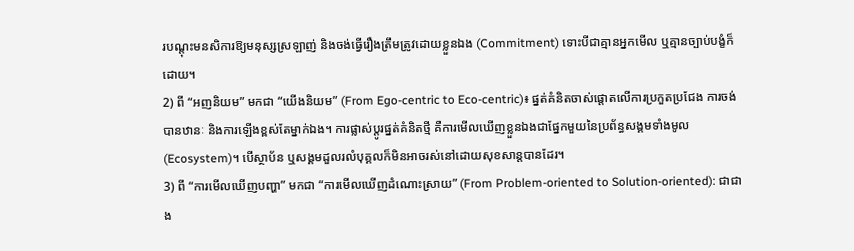របណ្តុះមនសិការឱ្យមនុស្សស្រឡាញ់ និងចង់ធ្វើរឿងត្រឹមត្រូវដោយខ្លួនឯង (Commitment) ទោះបីជាគ្មានអ្នកមើល ឬគ្មានច្បាប់បង្ខំក៏ដោយ។
2) ពី “អញនិយម” មកជា “យើងនិយម” (From Ego-centric to Eco-centric)៖ ផ្នត់គំនិតចាស់ផ្ដោតលើការប្រកួតប្រជែង ការចង់បានឋានៈ និងការឡើងខ្ពស់តែម្នាក់ឯង។ ការផ្លាស់ប្តូរផ្នត់គំនិតថ្មី គឺការមើលឃើញខ្លួនឯងជាផ្នែកមួយនៃប្រព័ន្ធសង្គមទាំងមូល (Ecosystem)។ បើស្ថាប័ន ឬសង្គមដួលរលំបុគ្គលក៏មិនអាចរស់នៅដោយសុខសាន្តបានដែរ។
3) ពី “ការមើលឃើញបញ្ហា” មកជា “ការមើលឃើញដំណោះស្រាយ” (From Problem-oriented to Solution-oriented): ជាជាង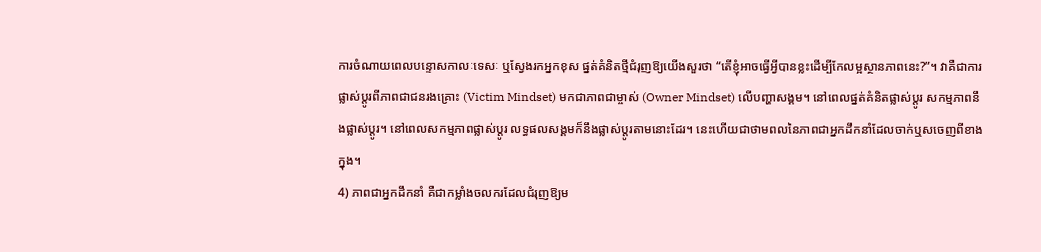ការចំណាយពេលបន្ទោសកាលៈទេសៈ ឬស្វែងរកអ្នកខុស ផ្នត់គំនិតថ្មីជំរុញឱ្យយើងសួរថា “តើខ្ញុំអាចធ្វើអ្វីបានខ្លះដើម្បីកែលម្អស្ថានភាពនេះ?”។ វាគឺជាការផ្លាស់ប្តូរពីភាពជាជនរងគ្រោះ (Victim Mindset) មកជាភាពជាម្ចាស់ (Owner Mindset) លើបញ្ហាសង្គម។ នៅពេលផ្នត់គំនិតផ្លាស់ប្តូរ សកម្មភាពនឹងផ្លាស់ប្តូរ។ នៅពេលសកម្មភាពផ្លាស់ប្តូរ លទ្ធផលសង្គមក៏នឹងផ្លាស់ប្តូរតាមនោះដែរ។ នេះហើយជាថាមពលនៃភាពជាអ្នកដឹកនាំដែលចាក់ឬសចេញពីខាងក្នុង។
4) ភាពជាអ្នកដឹកនាំ គឺជាកម្លាំងចលករដែលជំរុញឱ្យម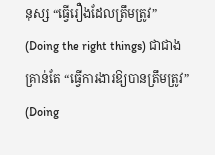នុស្ស “ធ្វើរឿងដែលត្រឹមត្រូវ” (Doing the right things) ជាជាងគ្រាន់តែ “ធ្វើការងារឱ្យបានត្រឹមត្រូវ” (Doing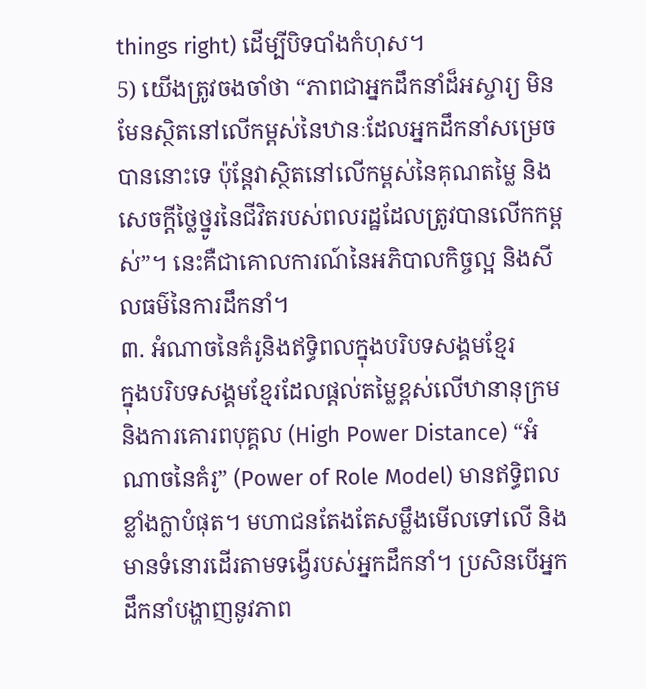things right) ដើម្បីបិទបាំងកំហុស។
5) យើងត្រូវចងចាំថា “ភាពជាអ្នកដឹកនាំដ៏អស្ចារ្យ មិនមែនស្ថិតនៅលើកម្ពស់នៃឋានៈដែលអ្នកដឹកនាំសម្រេចបាននោះទេ ប៉ុន្តែវាស្ថិតនៅលើកម្ពស់នៃគុណតម្លៃ និងសេចក្តីថ្លៃថ្នូរនៃជីវិតរបស់ពលរដ្ឋដែលត្រូវបានលើកកម្ពស់”។ នេះគឺជាគោលការណ៍នៃអភិបាលកិច្ចល្អ និងសីលធម៌នៃការដឹកនាំ។
៣. អំណាចនៃគំរូនិងឥទ្ធិពលក្នុងបរិបទសង្គមខ្មែរ
ក្នុងបរិបទសង្គមខ្មែរដែលផ្ដល់តម្លៃខ្ពស់លើឋានានុក្រម និងការគោរពបុគ្គល (High Power Distance) “អំណាចនៃគំរូ” (Power of Role Model) មានឥទ្ធិពលខ្លាំងក្លាបំផុត។ មហាជនតែងតែសម្លឹងមើលទៅលើ និងមានទំនោរដើរតាមទង្វើរបស់អ្នកដឹកនាំ។ ប្រសិនបើអ្នកដឹកនាំបង្ហាញនូវភាព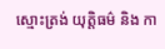ស្មោះត្រង់ យុត្តិធម៌ និង កា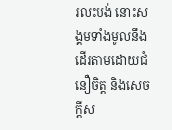រលះបង់ នោះសង្គមទាំងមូលនឹងដើរតាមដោយជំនឿចិត្ត និងសេចក្តីស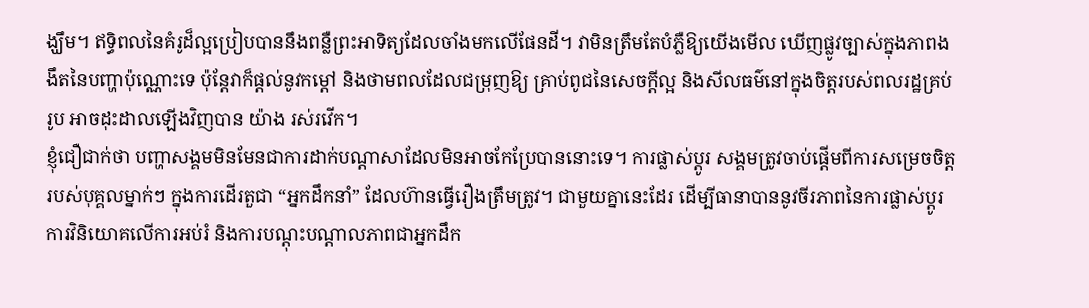ង្ឃឹម។ ឥទ្ធិពលនៃគំរូដ៏ល្អប្រៀបបាននឹងពន្លឺព្រះអាទិត្យដែលចាំងមកលើផែនដី។ វាមិនត្រឹមតែបំភ្លឺឱ្យយើងមើល ឃើញផ្លូវច្បាស់ក្នុងភាពងងឹតនៃបញ្ហាប៉ុណ្ណោះទេ ប៉ុន្តែវាក៏ផ្តល់នូវកម្ដៅ និងថាមពលដែលជម្រុញឱ្យ គ្រាប់ពូជនៃសេចក្តីល្អ និងសីលធម៌នៅក្នុងចិត្តរបស់ពលរដ្ឋគ្រប់រូប អាចដុះដាលឡើងវិញបាន យ៉ាង រស់រវើក។
ខ្ញុំជឿជាក់ថា បញ្ហាសង្គមមិនមែនជាការដាក់បណ្តាសាដែលមិនអាចកែប្រែបាននោះទេ។ ការផ្លាស់ប្តូរ សង្គមត្រូវចាប់ផ្តើមពីការសម្រេចចិត្តរបស់បុគ្គលម្នាក់ៗ ក្នុងការដើរតួជា “អ្នកដឹកនាំ” ដែលហ៊ានធ្វើរឿងត្រឹមត្រូវ។ ជាមួយគ្នានេះដែរ ដើម្បីធានាបាននូវចីរភាពនៃការផ្លាស់ប្តូរ ការវិនិយោគលើការអប់រំ និងការបណ្តុះបណ្តាលភាពជាអ្នកដឹក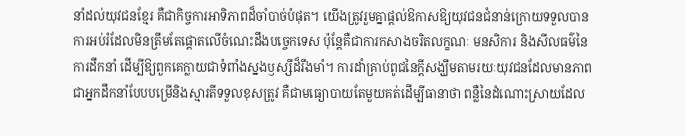នាំដល់យុវជនខ្មែរ គឺជាកិច្ចការអាទិភាពដ៏ចាំបាច់បំផុត។ យើងត្រូវរួមគ្នាផ្តល់ឱកាសឱ្យយុវជនជំនាន់ក្រោយទទួលបានការអប់រំដែលមិនត្រឹមតែផ្ដោតលើចំណេះដឹងបច្ចេកទេស ប៉ុន្តែគឺជាការកសាងចរិតលក្ខណៈ មនសិការ និងសីលធម៌នៃការដឹកនាំ ដើម្បីឱ្យពួកគេក្លាយជាទំពាំងស្នងឫស្សីដ៏រឹងមាំ។ ការដាំគ្រាប់ពូជនៃក្តីសង្ឃឹមតាមរយៈយុវជនដែលមានភាពជាអ្នកដឹកនាំបែបបម្រើនិងស្មារតីទទួលខុសត្រូវ គឺជាមធ្យោបាយតែមួយគត់ដើម្បីធានាថា ពន្លឺនៃដំណោះស្រាយដែល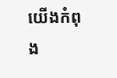យើងកំពុង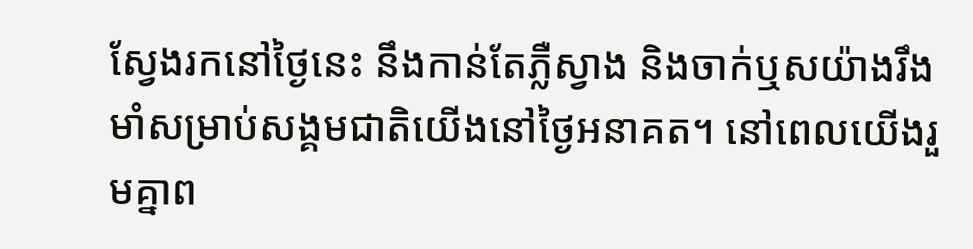ស្វែងរកនៅថ្ងៃនេះ នឹងកាន់តែភ្លឺស្វាង និងចាក់ឬសយ៉ាងរឹងមាំសម្រាប់សង្គមជាតិយើងនៅថ្ងៃអនាគត។ នៅពេលយើងរួមគ្នាព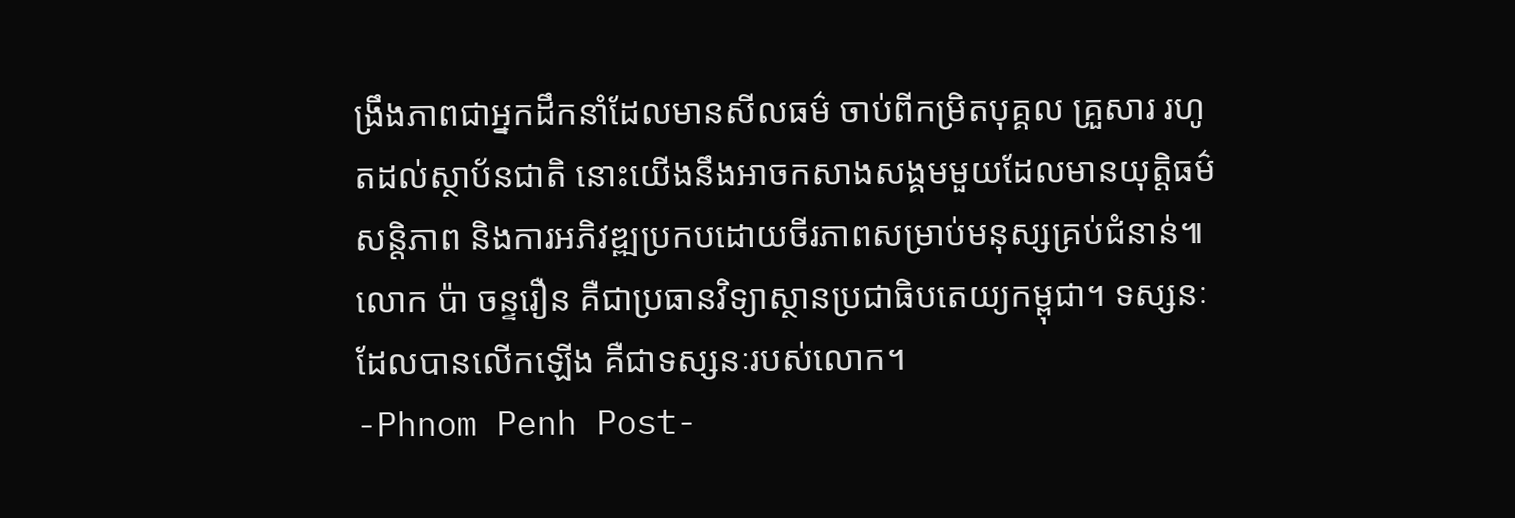ង្រឹងភាពជាអ្នកដឹកនាំដែលមានសីលធម៌ ចាប់ពីកម្រិតបុគ្គល គ្រួសារ រហូតដល់ស្ថាប័នជាតិ នោះយើងនឹងអាចកសាងសង្គមមួយដែលមានយុត្តិធម៌ សន្តិភាព និងការអភិវឌ្ឍប្រកបដោយចីរភាពសម្រាប់មនុស្សគ្រប់ជំនាន់៕
លោក ប៉ា ចន្ទរឿន គឺជាប្រធានវិទ្យាស្ថានប្រជាធិបតេយ្យកម្ពុជា។ ទស្សនៈដែលបានលើកឡើង គឺជាទស្សនៈរបស់លោក។
-Phnom Penh Post-